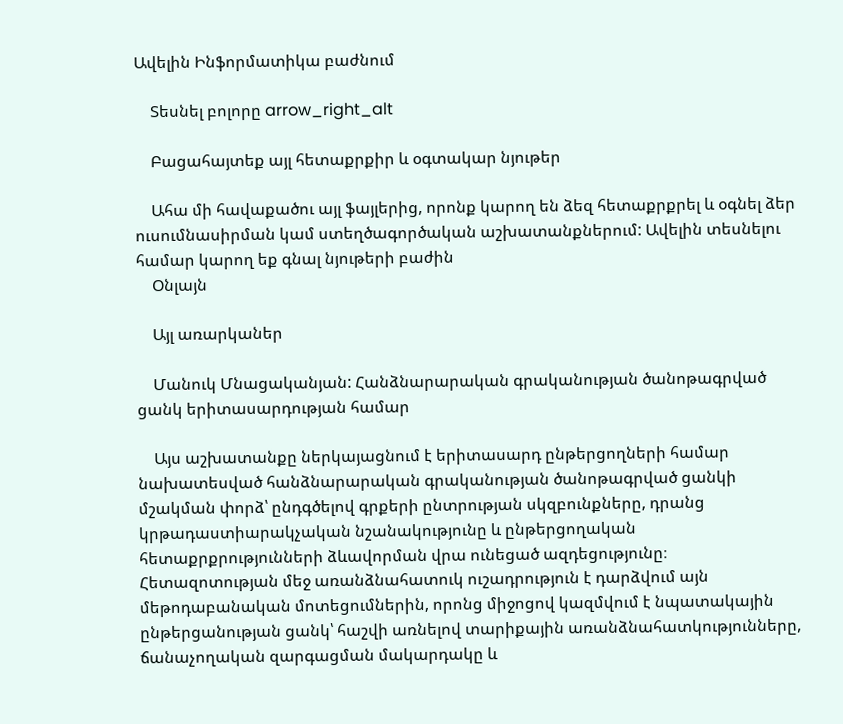Ավելին Ինֆորմատիկա բաժնում

    Տեսնել բոլորը arrow_right_alt

    Բացահայտեք այլ հետաքրքիր և օգտակար նյութեր

    Ահա մի հավաքածու այլ ֆայլերից, որոնք կարող են ձեզ հետաքրքրել և օգնել ձեր ուսումնասիրման կամ ստեղծագործական աշխատանքներում: Ավելին տեսնելու համար կարող եք գնալ նյութերի բաժին
    Օնլայն

    Այլ առարկաներ

    Մանուկ Մնացականյան: Հանձնարարական գրականության ծանոթագրված ցանկ երիտասարդության համար

    Այս աշխատանքը ներկայացնում է երիտասարդ ընթերցողների համար նախատեսված հանձնարարական գրականության ծանոթագրված ցանկի մշակման փորձ՝ ընդգծելով գրքերի ընտրության սկզբունքները, դրանց կրթադաստիարակչական նշանակությունը և ընթերցողական հետաքրքրությունների ձևավորման վրա ունեցած ազդեցությունը։ Հետազոտության մեջ առանձնահատուկ ուշադրություն է դարձվում այն մեթոդաբանական մոտեցումներին, որոնց միջոցով կազմվում է նպատակային ընթերցանության ցանկ՝ հաշվի առնելով տարիքային առանձնահատկությունները, ճանաչողական զարգացման մակարդակը և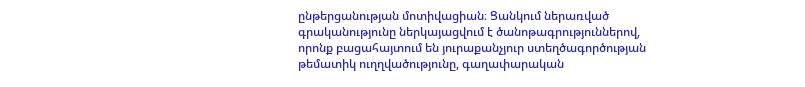ընթերցանության մոտիվացիան։ Ցանկում ներառված գրականությունը ներկայացվում է ծանոթագրություններով, որոնք բացահայտում են յուրաքանչյուր ստեղծագործության թեմատիկ ուղղվածությունը, գաղափարական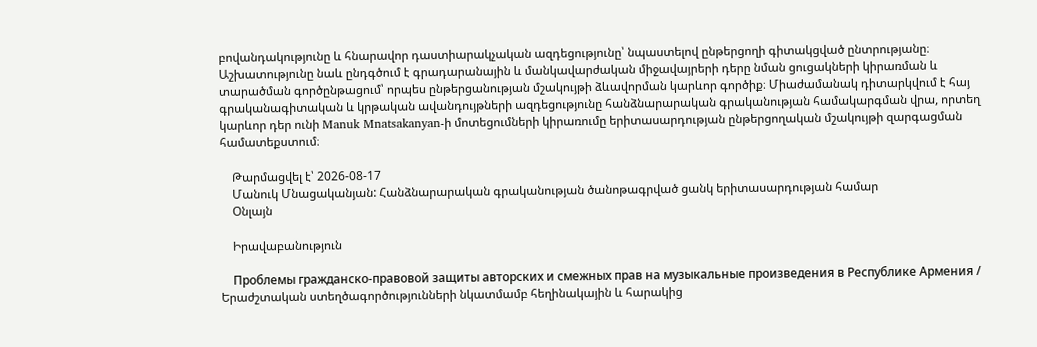բովանդակությունը և հնարավոր դաստիարակչական ազդեցությունը՝ նպաստելով ընթերցողի գիտակցված ընտրությանը։ Աշխատությունը նաև ընդգծում է գրադարանային և մանկավարժական միջավայրերի դերը նման ցուցակների կիրառման և տարածման գործընթացում՝ որպես ընթերցանության մշակույթի ձևավորման կարևոր գործիք։ Միաժամանակ դիտարկվում է հայ գրականագիտական և կրթական ավանդույթների ազդեցությունը հանձնարարական գրականության համակարգման վրա, որտեղ կարևոր դեր ունի Manuk Mnatsakanyan-ի մոտեցումների կիրառումը երիտասարդության ընթերցողական մշակույթի զարգացման համատեքստում։

    Թարմացվել է՝ 2026-08-17
    Մանուկ Մնացականյան: Հանձնարարական գրականության ծանոթագրված ցանկ երիտասարդության համար
    Օնլայն

    Իրավաբանություն

    Проблемы гражданско-правовой защиты авторских и смежных прав на музыкальные произведения в Республике Армения / Երաժշտական ստեղծագործությունների նկատմամբ հեղինակային և հարակից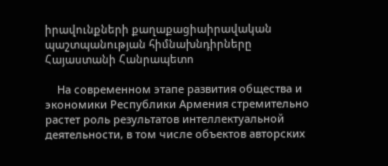իրավունքների քաղաքացիաիրավական պաշտպանության հիմնախնդիրները Հայաստանի Հանրապետո

    На современном этапе развития общества и экономики Республики Армения стремительно растет роль результатов интеллектуальной деятельности, в том числе объектов авторских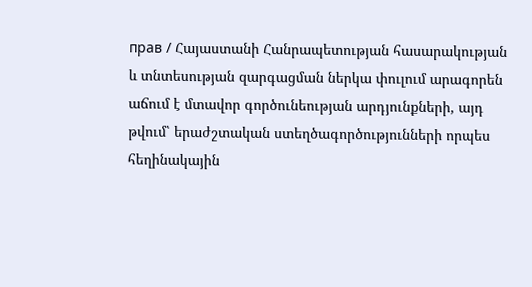прав / Հայաստանի Հանրապետության հասարակության և տնտեսության զարգացման ներկա փուլում արագորեն աճում է մտավոր գործունեության արդյունքների, այդ թվում՝ երաժշտական ստեղծագործությունների որպես հեղինակային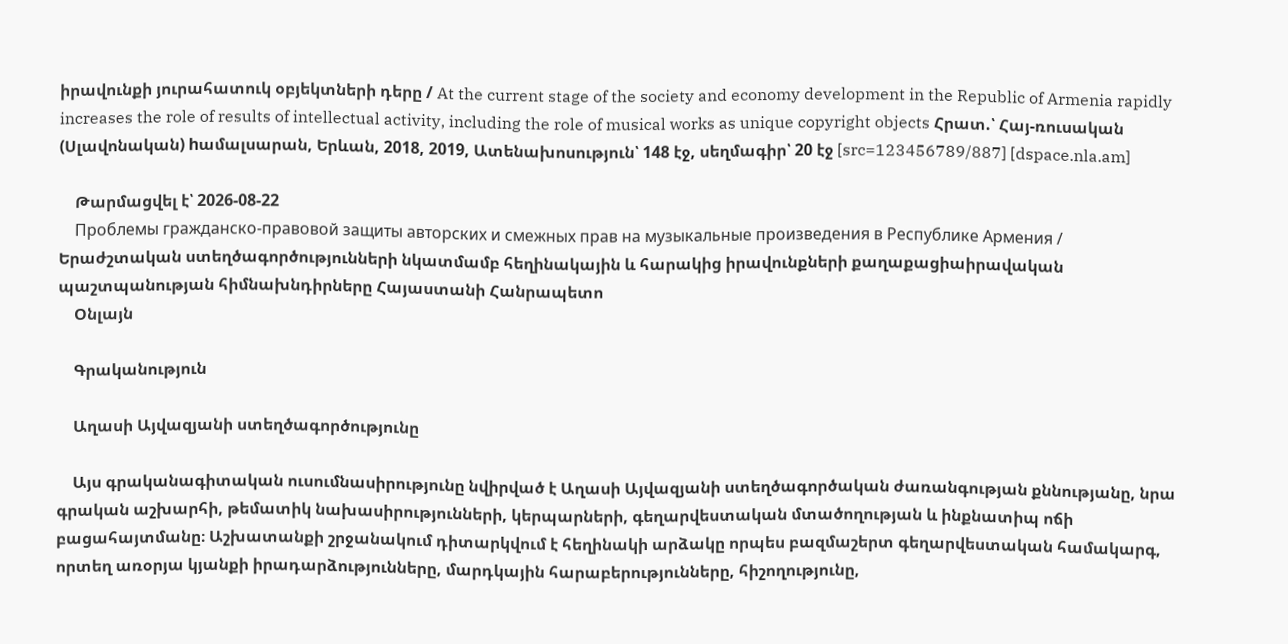իրավունքի յուրահատուկ օբյեկտների դերը / At the current stage of the society and economy development in the Republic of Armenia rapidly increases the role of results of intellectual activity, including the role of musical works as unique copyright objects Հրատ.՝ Հայ-ռուսական (Սլավոնական) hամալսարան, Երևան, 2018, 2019, Ատենախոսություն՝ 148 էջ, սեղմագիր՝ 20 էջ [src=123456789/887] [dspace.nla.am]

    Թարմացվել է՝ 2026-08-22
    Проблемы гражданско-правовой защиты авторских и смежных прав на музыкальные произведения в Республике Армения / Երաժշտական ստեղծագործությունների նկատմամբ հեղինակային և հարակից իրավունքների քաղաքացիաիրավական պաշտպանության հիմնախնդիրները Հայաստանի Հանրապետո
    Օնլայն

    Գրականություն

    Աղասի Այվազյանի ստեղծագործությունը

    Այս գրականագիտական ուսումնասիրությունը նվիրված է Աղասի Այվազյանի ստեղծագործական ժառանգության քննությանը, նրա գրական աշխարհի, թեմատիկ նախասիրությունների, կերպարների, գեղարվեստական մտածողության և ինքնատիպ ոճի բացահայտմանը։ Աշխատանքի շրջանակում դիտարկվում է հեղինակի արձակը որպես բազմաշերտ գեղարվեստական համակարգ, որտեղ առօրյա կյանքի իրադարձությունները, մարդկային հարաբերությունները, հիշողությունը,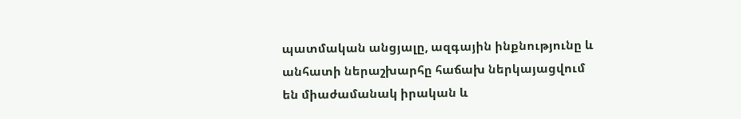պատմական անցյալը, ազգային ինքնությունը և անհատի ներաշխարհը հաճախ ներկայացվում են միաժամանակ իրական և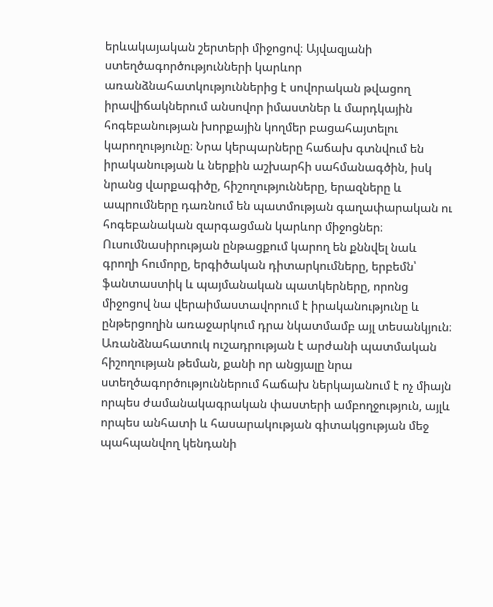երևակայական շերտերի միջոցով։ Այվազյանի ստեղծագործությունների կարևոր առանձնահատկություններից է սովորական թվացող իրավիճակներում անսովոր իմաստներ և մարդկային հոգեբանության խորքային կողմեր բացահայտելու կարողությունը։ Նրա կերպարները հաճախ գտնվում են իրականության և ներքին աշխարհի սահմանագծին, իսկ նրանց վարքագիծը, հիշողությունները, երազները և ապրումները դառնում են պատմության գաղափարական ու հոգեբանական զարգացման կարևոր միջոցներ։ Ուսումնասիրության ընթացքում կարող են քննվել նաև գրողի հումորը, երգիծական դիտարկումները, երբեմն՝ ֆանտաստիկ և պայմանական պատկերները, որոնց միջոցով նա վերաիմաստավորում է իրականությունը և ընթերցողին առաջարկում դրա նկատմամբ այլ տեսանկյուն։ Առանձնահատուկ ուշադրության է արժանի պատմական հիշողության թեման, քանի որ անցյալը նրա ստեղծագործություններում հաճախ ներկայանում է ոչ միայն որպես ժամանակագրական փաստերի ամբողջություն, այլև որպես անհատի և հասարակության գիտակցության մեջ պահպանվող կենդանի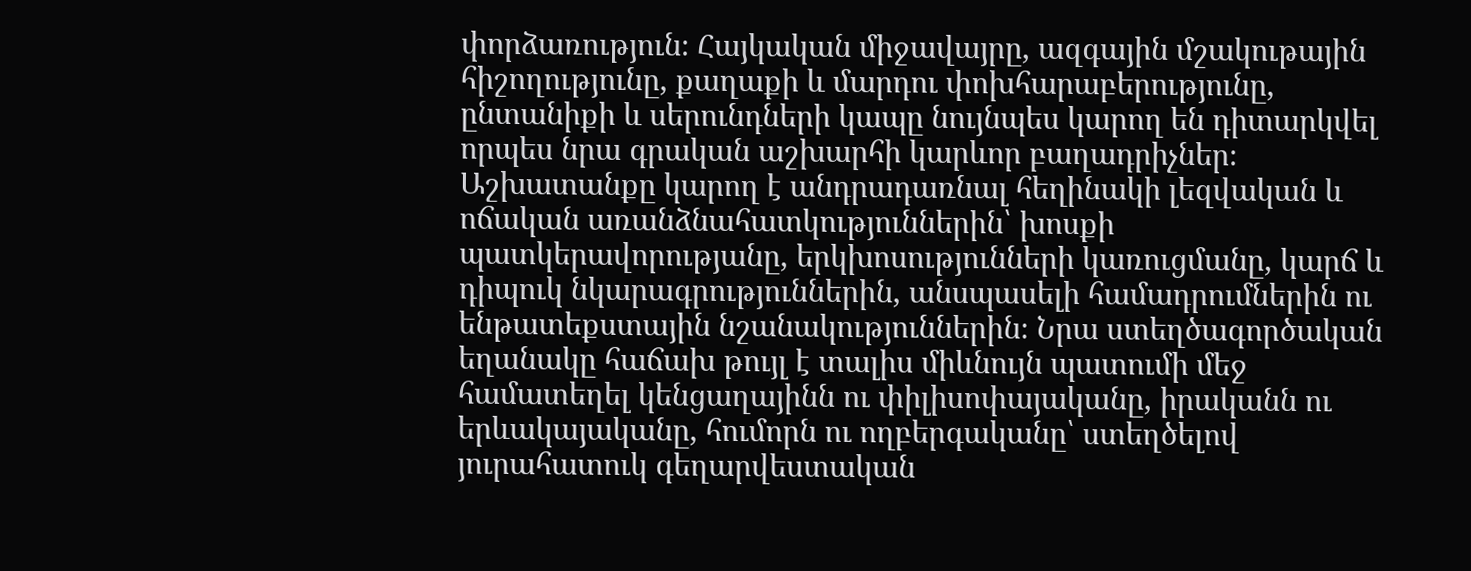փորձառություն։ Հայկական միջավայրը, ազգային մշակութային հիշողությունը, քաղաքի և մարդու փոխհարաբերությունը, ընտանիքի և սերունդների կապը նույնպես կարող են դիտարկվել որպես նրա գրական աշխարհի կարևոր բաղադրիչներ։ Աշխատանքը կարող է անդրադառնալ հեղինակի լեզվական և ոճական առանձնահատկություններին՝ խոսքի պատկերավորությանը, երկխոսությունների կառուցմանը, կարճ և դիպուկ նկարագրություններին, անսպասելի համադրումներին ու ենթատեքստային նշանակություններին։ Նրա ստեղծագործական եղանակը հաճախ թույլ է տալիս միևնույն պատումի մեջ համատեղել կենցաղայինն ու փիլիսոփայականը, իրականն ու երևակայականը, հումորն ու ողբերգականը՝ ստեղծելով յուրահատուկ գեղարվեստական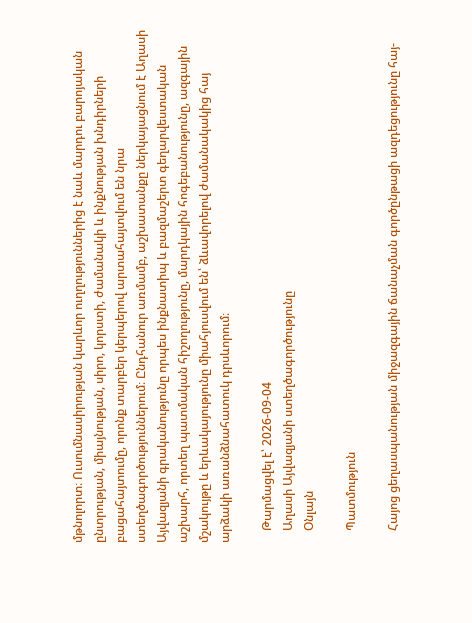մթնոլորտ։ Ուսումնասիրության կարևոր ուղղություններից է նաև մարդու բարոյական ընտրության, միայնության, սիրո, կորստի, ժամանակի և ինքնության խնդիրների բացահայտումը, որոնք տարբեր կերպերով արտահայտվում են նրա ստեղծագործություններում։ Ընդհանուր առմամբ, աշխատանքը ներկայացնում է Աղասի Այվազյանի գրականությունը որպես ինքնատիպ և բազմաշերտ գեղարվեստական աշխարհ, որտեղ պատմական հիշողությունը, մարդկային հոգեբանությունը, ազգային մշակույթը և երևակայությունը միահյուսվում են՝ ձևավորելով ժամանակակից հայ արձակի առանձնահատուկ դրսևորում։

    Թարմացվել է՝ 2026-09-04
    Աղասի Այվազյանի ստեղծագործությունը
    Օնլայն

    Պատմություն

    Հայոց ցեղասպանության միջազգային ճանաչման գործընթացի ազդեցությունը հայ-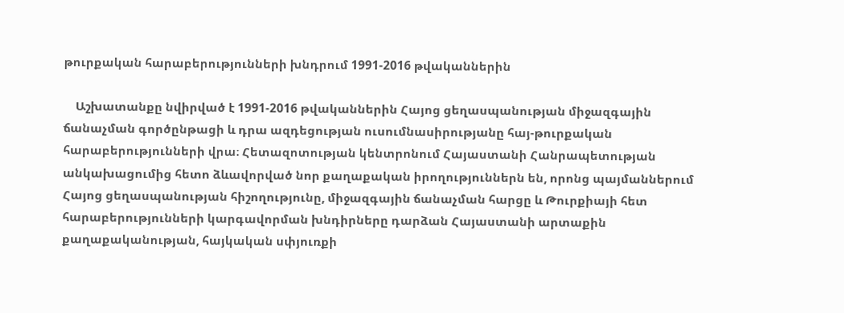թուրքական հարաբերությունների խնդրում 1991-2016 թվականներին

    Աշխատանքը նվիրված է 1991-2016 թվականներին Հայոց ցեղասպանության միջազգային ճանաչման գործընթացի և դրա ազդեցության ուսումնասիրությանը հայ-թուրքական հարաբերությունների վրա։ Հետազոտության կենտրոնում Հայաստանի Հանրապետության անկախացումից հետո ձևավորված նոր քաղաքական իրողություններն են, որոնց պայմաններում Հայոց ցեղասպանության հիշողությունը, միջազգային ճանաչման հարցը և Թուրքիայի հետ հարաբերությունների կարգավորման խնդիրները դարձան Հայաստանի արտաքին քաղաքականության, հայկական սփյուռքի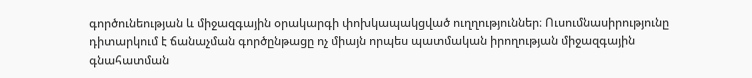գործունեության և միջազգային օրակարգի փոխկապակցված ուղղություններ։ Ուսումնասիրությունը դիտարկում է ճանաչման գործընթացը ոչ միայն որպես պատմական իրողության միջազգային գնահատման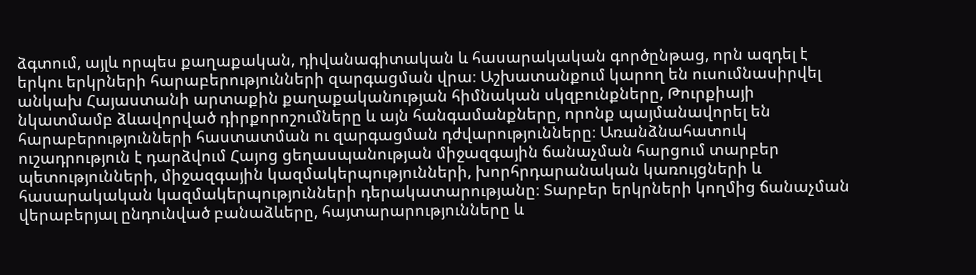ձգտում, այլև որպես քաղաքական, դիվանագիտական և հասարակական գործընթաց, որն ազդել է երկու երկրների հարաբերությունների զարգացման վրա։ Աշխատանքում կարող են ուսումնասիրվել անկախ Հայաստանի արտաքին քաղաքականության հիմնական սկզբունքները, Թուրքիայի նկատմամբ ձևավորված դիրքորոշումները և այն հանգամանքները, որոնք պայմանավորել են հարաբերությունների հաստատման ու զարգացման դժվարությունները։ Առանձնահատուկ ուշադրություն է դարձվում Հայոց ցեղասպանության միջազգային ճանաչման հարցում տարբեր պետությունների, միջազգային կազմակերպությունների, խորհրդարանական կառույցների և հասարակական կազմակերպությունների դերակատարությանը։ Տարբեր երկրների կողմից ճանաչման վերաբերյալ ընդունված բանաձևերը, հայտարարությունները և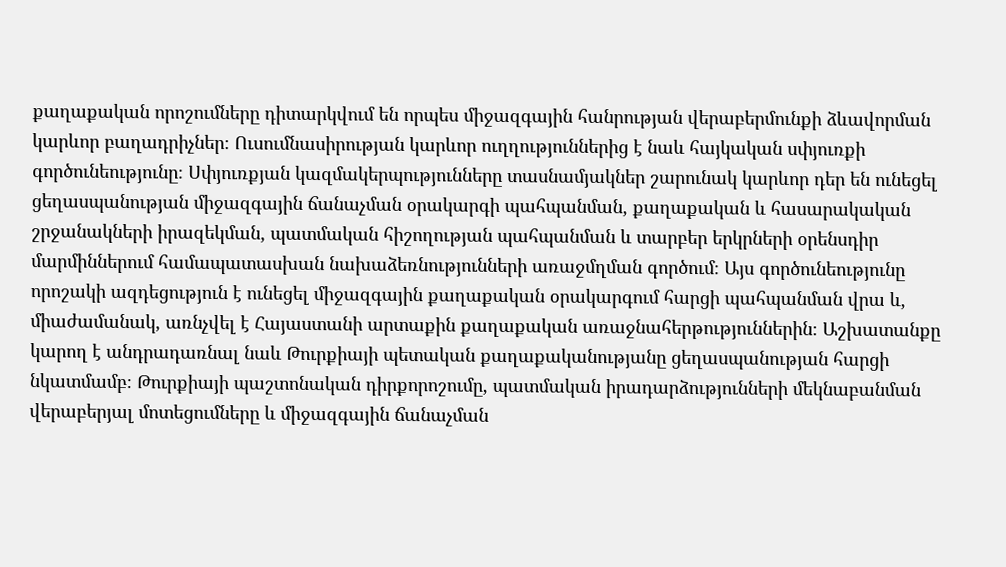քաղաքական որոշումները դիտարկվում են որպես միջազգային հանրության վերաբերմունքի ձևավորման կարևոր բաղադրիչներ։ Ուսումնասիրության կարևոր ուղղություններից է նաև հայկական սփյուռքի գործունեությունը։ Սփյուռքյան կազմակերպությունները տասնամյակներ շարունակ կարևոր դեր են ունեցել ցեղասպանության միջազգային ճանաչման օրակարգի պահպանման, քաղաքական և հասարակական շրջանակների իրազեկման, պատմական հիշողության պահպանման և տարբեր երկրների օրենսդիր մարմիններում համապատասխան նախաձեռնությունների առաջմղման գործում։ Այս գործունեությունը որոշակի ազդեցություն է ունեցել միջազգային քաղաքական օրակարգում հարցի պահպանման վրա և, միաժամանակ, առնչվել է Հայաստանի արտաքին քաղաքական առաջնահերթություններին։ Աշխատանքը կարող է անդրադառնալ նաև Թուրքիայի պետական քաղաքականությանը ցեղասպանության հարցի նկատմամբ։ Թուրքիայի պաշտոնական դիրքորոշումը, պատմական իրադարձությունների մեկնաբանման վերաբերյալ մոտեցումները և միջազգային ճանաչման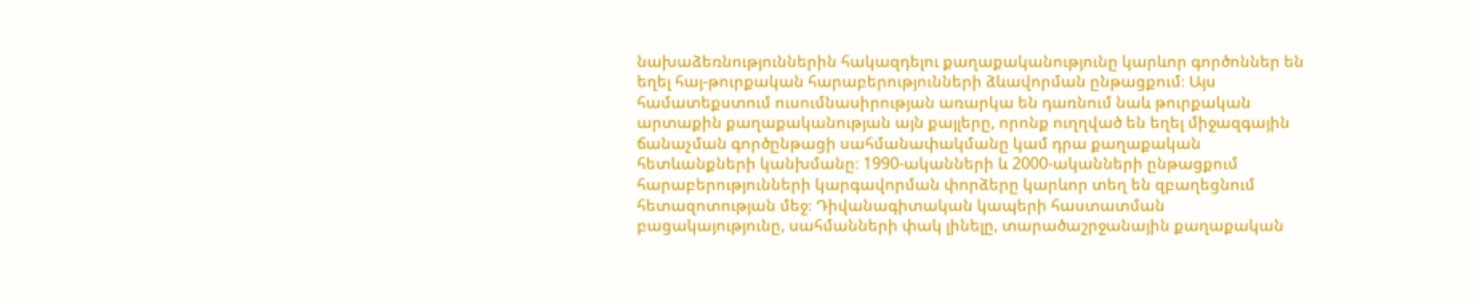նախաձեռնություններին հակազդելու քաղաքականությունը կարևոր գործոններ են եղել հայ-թուրքական հարաբերությունների ձևավորման ընթացքում։ Այս համատեքստում ուսումնասիրության առարկա են դառնում նաև թուրքական արտաքին քաղաքականության այն քայլերը, որոնք ուղղված են եղել միջազգային ճանաչման գործընթացի սահմանափակմանը կամ դրա քաղաքական հետևանքների կանխմանը։ 1990-ականների և 2000-ականների ընթացքում հարաբերությունների կարգավորման փորձերը կարևոր տեղ են զբաղեցնում հետազոտության մեջ։ Դիվանագիտական կապերի հաստատման բացակայությունը, սահմանների փակ լինելը, տարածաշրջանային քաղաքական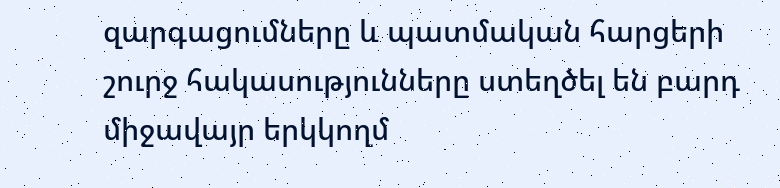զարգացումները և պատմական հարցերի շուրջ հակասությունները ստեղծել են բարդ միջավայր երկկողմ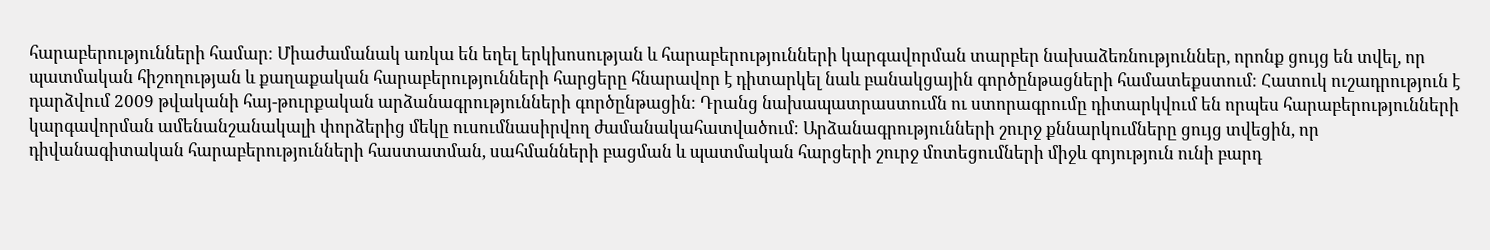հարաբերությունների համար։ Միաժամանակ առկա են եղել երկխոսության և հարաբերությունների կարգավորման տարբեր նախաձեռնություններ, որոնք ցույց են տվել, որ պատմական հիշողության և քաղաքական հարաբերությունների հարցերը հնարավոր է դիտարկել նաև բանակցային գործընթացների համատեքստում։ Հատուկ ուշադրություն է դարձվում 2009 թվականի հայ-թուրքական արձանագրությունների գործընթացին։ Դրանց նախապատրաստումն ու ստորագրումը դիտարկվում են որպես հարաբերությունների կարգավորման ամենանշանակալի փորձերից մեկը ուսումնասիրվող ժամանակահատվածում։ Արձանագրությունների շուրջ քննարկումները ցույց տվեցին, որ դիվանագիտական հարաբերությունների հաստատման, սահմանների բացման և պատմական հարցերի շուրջ մոտեցումների միջև գոյություն ունի բարդ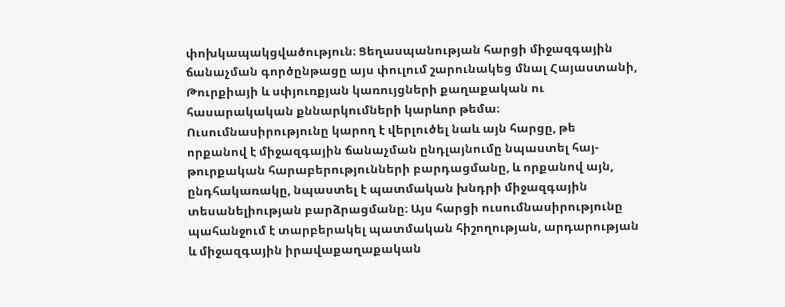փոխկապակցվածություն։ Ցեղասպանության հարցի միջազգային ճանաչման գործընթացը այս փուլում շարունակեց մնալ Հայաստանի, Թուրքիայի և սփյուռքյան կառույցների քաղաքական ու հասարակական քննարկումների կարևոր թեմա։ Ուսումնասիրությունը կարող է վերլուծել նաև այն հարցը, թե որքանով է միջազգային ճանաչման ընդլայնումը նպաստել հայ-թուրքական հարաբերությունների բարդացմանը, և որքանով այն, ընդհակառակը, նպաստել է պատմական խնդրի միջազգային տեսանելիության բարձրացմանը։ Այս հարցի ուսումնասիրությունը պահանջում է տարբերակել պատմական հիշողության, արդարության և միջազգային իրավաքաղաքական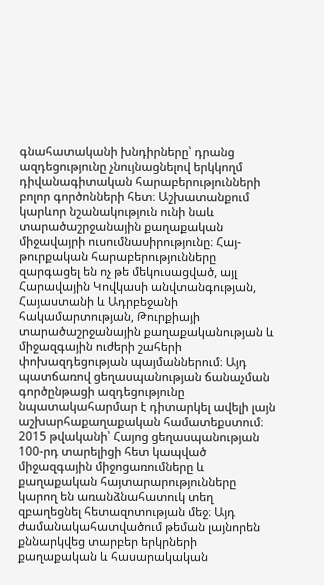գնահատականի խնդիրները՝ դրանց ազդեցությունը չնույնացնելով երկկողմ դիվանագիտական հարաբերությունների բոլոր գործոնների հետ։ Աշխատանքում կարևոր նշանակություն ունի նաև տարածաշրջանային քաղաքական միջավայրի ուսումնասիրությունը։ Հայ-թուրքական հարաբերությունները զարգացել են ոչ թե մեկուսացված, այլ Հարավային Կովկասի անվտանգության, Հայաստանի և Ադրբեջանի հակամարտության, Թուրքիայի տարածաշրջանային քաղաքականության և միջազգային ուժերի շահերի փոխազդեցության պայմաններում։ Այդ պատճառով ցեղասպանության ճանաչման գործընթացի ազդեցությունը նպատակահարմար է դիտարկել ավելի լայն աշխարհաքաղաքական համատեքստում։ 2015 թվականի՝ Հայոց ցեղասպանության 100-րդ տարելիցի հետ կապված միջազգային միջոցառումները և քաղաքական հայտարարությունները կարող են առանձնահատուկ տեղ զբաղեցնել հետազոտության մեջ։ Այդ ժամանակահատվածում թեման լայնորեն քննարկվեց տարբեր երկրների քաղաքական և հասարակական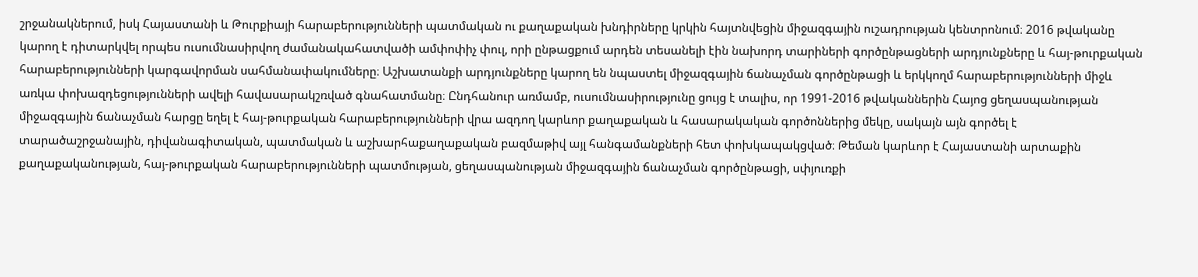շրջանակներում, իսկ Հայաստանի և Թուրքիայի հարաբերությունների պատմական ու քաղաքական խնդիրները կրկին հայտնվեցին միջազգային ուշադրության կենտրոնում։ 2016 թվականը կարող է դիտարկվել որպես ուսումնասիրվող ժամանակահատվածի ամփոփիչ փուլ, որի ընթացքում արդեն տեսանելի էին նախորդ տարիների գործընթացների արդյունքները և հայ-թուրքական հարաբերությունների կարգավորման սահմանափակումները։ Աշխատանքի արդյունքները կարող են նպաստել միջազգային ճանաչման գործընթացի և երկկողմ հարաբերությունների միջև առկա փոխազդեցությունների ավելի հավասարակշռված գնահատմանը։ Ընդհանուր առմամբ, ուսումնասիրությունը ցույց է տալիս, որ 1991-2016 թվականներին Հայոց ցեղասպանության միջազգային ճանաչման հարցը եղել է հայ-թուրքական հարաբերությունների վրա ազդող կարևոր քաղաքական և հասարակական գործոններից մեկը, սակայն այն գործել է տարածաշրջանային, դիվանագիտական, պատմական և աշխարհաքաղաքական բազմաթիվ այլ հանգամանքների հետ փոխկապակցված։ Թեման կարևոր է Հայաստանի արտաքին քաղաքականության, հայ-թուրքական հարաբերությունների պատմության, ցեղասպանության միջազգային ճանաչման գործընթացի, սփյուռքի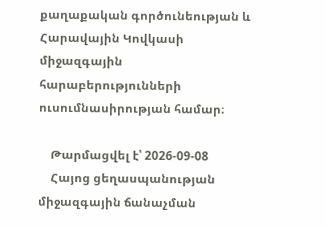քաղաքական գործունեության և Հարավային Կովկասի միջազգային հարաբերությունների ուսումնասիրության համար։

    Թարմացվել է՝ 2026-09-08
    Հայոց ցեղասպանության միջազգային ճանաչման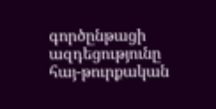գործընթացի ազդեցությունը հայ-թուրքական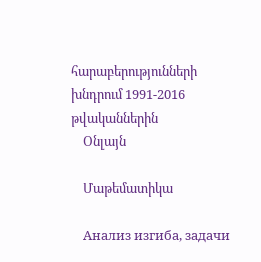հարաբերությունների խնդրում 1991-2016 թվականներին
    Օնլայն

    Մաթեմատիկա

    Анализ изгиба, задачи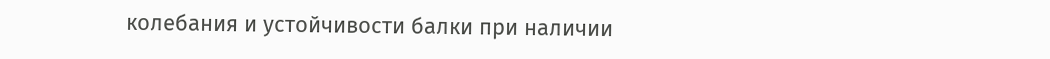колебания и устойчивости балки при наличии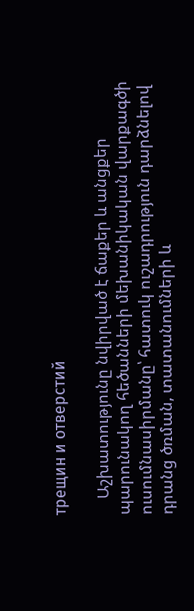трещин и отверстий

    Աշխատությունը նվիրված է ճաքեր և անցքեր պարունակող հեծանների մեխանիկական վարքագծի ուսումնասիրմանը՝ հատուկ ուշադրություն դարձնելով դրանց ծռման, տատանումների և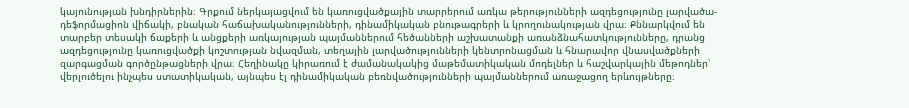կայունության խնդիրներին։ Գրքում ներկայացվում են կառուցվածքային տարրերում առկա թերությունների ազդեցությունը լարվածա-դեֆորմացիոն վիճակի, բնական հաճախականությունների, դինամիկական բնութագրերի և կրողունակության վրա։ Քննարկվում են տարբեր տեսակի ճաքերի և անցքերի առկայության պայմաններում հեծանների աշխատանքի առանձնահատկությունները, դրանց ազդեցությունը կառուցվածքի կոշտության նվազման, տեղային լարվածությունների կենտրոնացման և հնարավոր վնասվածքների զարգացման գործընթացների վրա։ Հեղինակը կիրառում է ժամանակակից մաթեմատիկական մոդելներ և հաշվարկային մեթոդներ՝ վերլուծելու ինչպես ստատիկական, այնպես էլ դինամիկական բեռնվածությունների պայմաններում առաջացող երևույթները։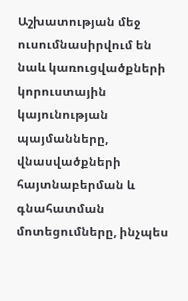Աշխատության մեջ ուսումնասիրվում են նաև կառուցվածքների կորուստային կայունության պայմանները, վնասվածքների հայտնաբերման և գնահատման մոտեցումները, ինչպես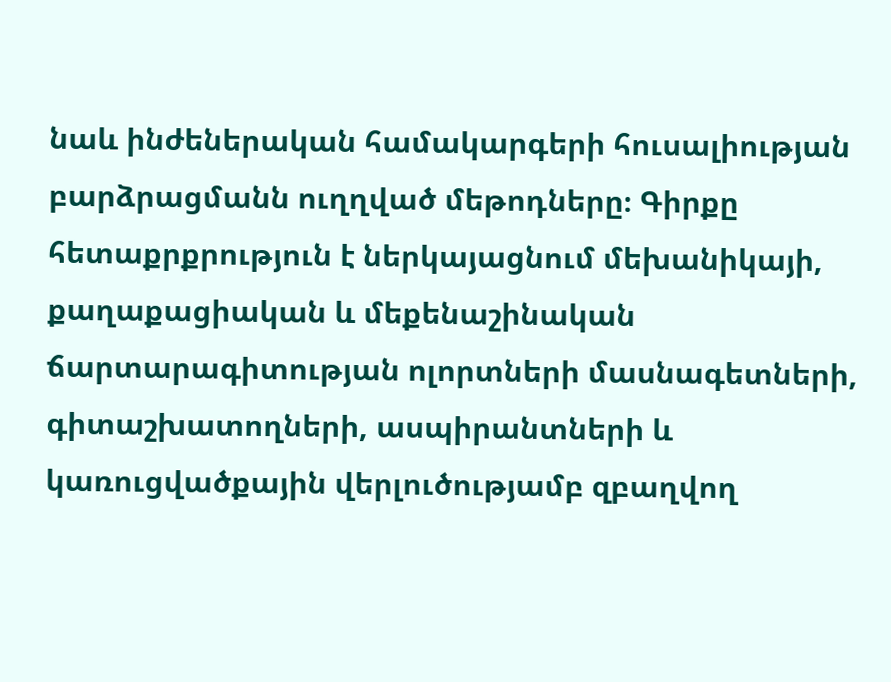նաև ինժեներական համակարգերի հուսալիության բարձրացմանն ուղղված մեթոդները։ Գիրքը հետաքրքրություն է ներկայացնում մեխանիկայի, քաղաքացիական և մեքենաշինական ճարտարագիտության ոլորտների մասնագետների, գիտաշխատողների, ասպիրանտների և կառուցվածքային վերլուծությամբ զբաղվող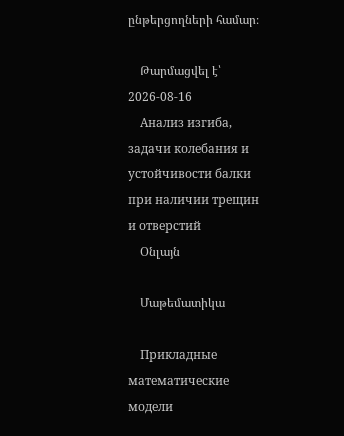ընթերցողների համար։

    Թարմացվել է՝ 2026-08-16
    Анализ изгиба, задачи колебания и устойчивости балки при наличии трещин и отверстий
    Օնլայն

    Մաթեմատիկա

    Прикладные математические модели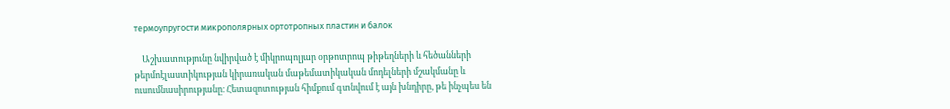термоупругости микрополярных ортотропных пластин и балок

    Աշխատությունը նվիրված է միկրոպոլյար օրթոտրոպ թիթեղների և հեծանների թերմոէլաստիկության կիրառական մաթեմատիկական մոդելների մշակմանը և ուսումնասիրությանը։ Հետազոտության հիմքում գտնվում է այն խնդիրը, թե ինչպես են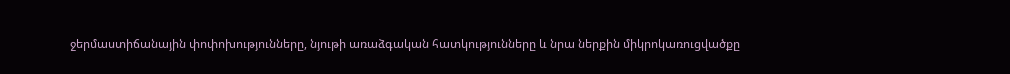ջերմաստիճանային փոփոխությունները, նյութի առաձգական հատկությունները և նրա ներքին միկրոկառուցվածքը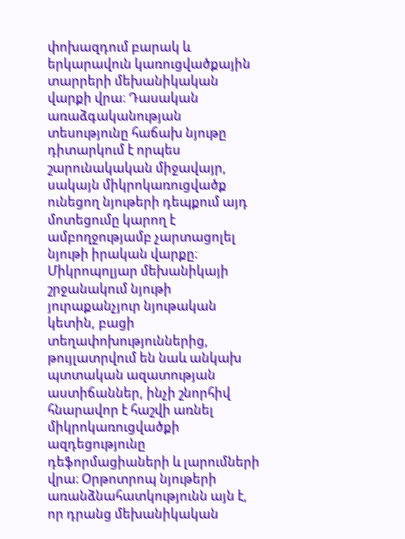փոխազդում բարակ և երկարավուն կառուցվածքային տարրերի մեխանիկական վարքի վրա։ Դասական առաձգականության տեսությունը հաճախ նյութը դիտարկում է որպես շարունակական միջավայր, սակայն միկրոկառուցվածք ունեցող նյութերի դեպքում այդ մոտեցումը կարող է ամբողջությամբ չարտացոլել նյութի իրական վարքը։ Միկրոպոլյար մեխանիկայի շրջանակում նյութի յուրաքանչյուր նյութական կետին, բացի տեղափոխություններից, թույլատրվում են նաև անկախ պտտական ազատության աստիճաններ, ինչի շնորհիվ հնարավոր է հաշվի առնել միկրոկառուցվածքի ազդեցությունը դեֆորմացիաների և լարումների վրա։ Օրթոտրոպ նյութերի առանձնահատկությունն այն է, որ դրանց մեխանիկական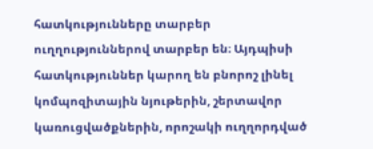հատկությունները տարբեր ուղղություններով տարբեր են։ Այդպիսի հատկություններ կարող են բնորոշ լինել կոմպոզիտային նյութերին, շերտավոր կառուցվածքներին, որոշակի ուղղորդված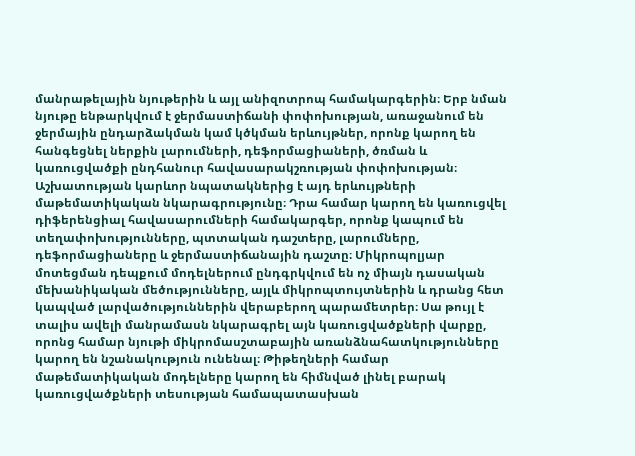մանրաթելային նյութերին և այլ անիզոտրոպ համակարգերին։ Երբ նման նյութը ենթարկվում է ջերմաստիճանի փոփոխության, առաջանում են ջերմային ընդարձակման կամ կծկման երևույթներ, որոնք կարող են հանգեցնել ներքին լարումների, դեֆորմացիաների, ծռման և կառուցվածքի ընդհանուր հավասարակշռության փոփոխության։ Աշխատության կարևոր նպատակներից է այդ երևույթների մաթեմատիկական նկարագրությունը։ Դրա համար կարող են կառուցվել դիֆերենցիալ հավասարումների համակարգեր, որոնք կապում են տեղափոխությունները, պտտական դաշտերը, լարումները, դեֆորմացիաները և ջերմաստիճանային դաշտը։ Միկրոպոլյար մոտեցման դեպքում մոդելներում ընդգրկվում են ոչ միայն դասական մեխանիկական մեծությունները, այլև միկրոպտույտներին և դրանց հետ կապված լարվածություններին վերաբերող պարամետրեր։ Սա թույլ է տալիս ավելի մանրամասն նկարագրել այն կառուցվածքների վարքը, որոնց համար նյութի միկրոմասշտաբային առանձնահատկությունները կարող են նշանակություն ունենալ։ Թիթեղների համար մաթեմատիկական մոդելները կարող են հիմնված լինել բարակ կառուցվածքների տեսության համապատասխան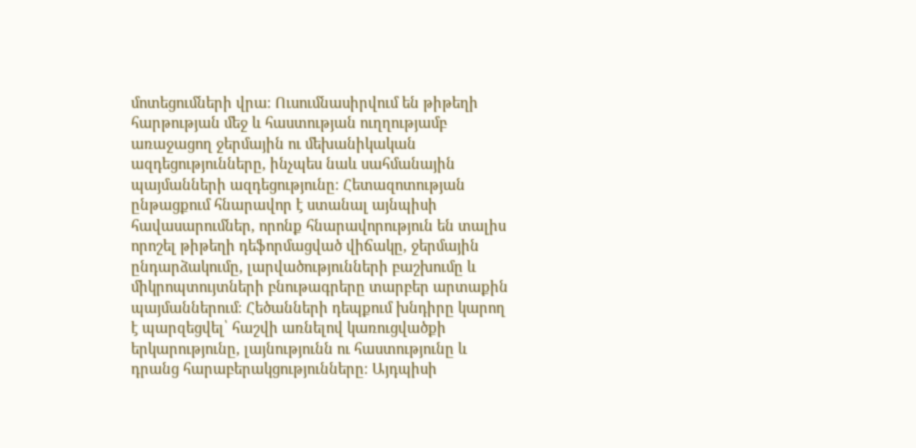մոտեցումների վրա։ Ուսումնասիրվում են թիթեղի հարթության մեջ և հաստության ուղղությամբ առաջացող ջերմային ու մեխանիկական ազդեցությունները, ինչպես նաև սահմանային պայմանների ազդեցությունը։ Հետազոտության ընթացքում հնարավոր է ստանալ այնպիսի հավասարումներ, որոնք հնարավորություն են տալիս որոշել թիթեղի դեֆորմացված վիճակը, ջերմային ընդարձակումը, լարվածությունների բաշխումը և միկրոպտույտների բնութագրերը տարբեր արտաքին պայմաններում։ Հեծանների դեպքում խնդիրը կարող է պարզեցվել՝ հաշվի առնելով կառուցվածքի երկարությունը, լայնությունն ու հաստությունը և դրանց հարաբերակցությունները։ Այդպիսի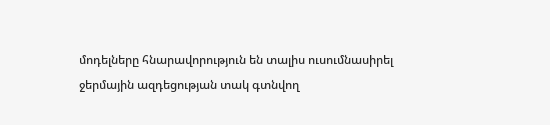մոդելները հնարավորություն են տալիս ուսումնասիրել ջերմային ազդեցության տակ գտնվող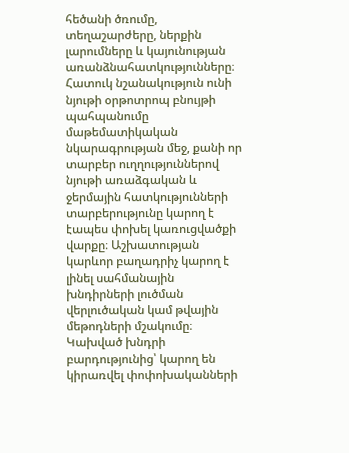հեծանի ծռումը, տեղաշարժերը, ներքին լարումները և կայունության առանձնահատկությունները։ Հատուկ նշանակություն ունի նյութի օրթոտրոպ բնույթի պահպանումը մաթեմատիկական նկարագրության մեջ, քանի որ տարբեր ուղղություններով նյութի առաձգական և ջերմային հատկությունների տարբերությունը կարող է էապես փոխել կառուցվածքի վարքը։ Աշխատության կարևոր բաղադրիչ կարող է լինել սահմանային խնդիրների լուծման վերլուծական կամ թվային մեթոդների մշակումը։ Կախված խնդրի բարդությունից՝ կարող են կիրառվել փոփոխականների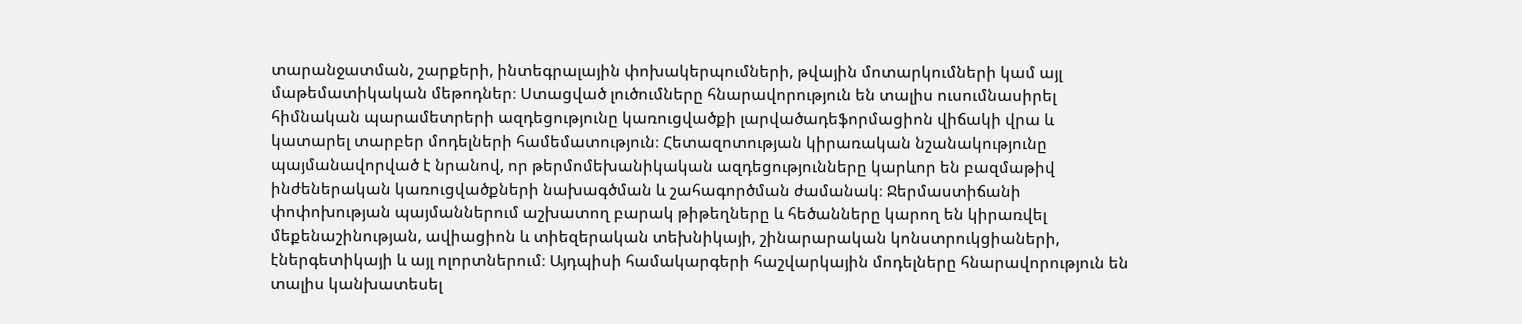տարանջատման, շարքերի, ինտեգրալային փոխակերպումների, թվային մոտարկումների կամ այլ մաթեմատիկական մեթոդներ։ Ստացված լուծումները հնարավորություն են տալիս ուսումնասիրել հիմնական պարամետրերի ազդեցությունը կառուցվածքի լարվածադեֆորմացիոն վիճակի վրա և կատարել տարբեր մոդելների համեմատություն։ Հետազոտության կիրառական նշանակությունը պայմանավորված է նրանով, որ թերմոմեխանիկական ազդեցությունները կարևոր են բազմաթիվ ինժեներական կառուցվածքների նախագծման և շահագործման ժամանակ։ Ջերմաստիճանի փոփոխության պայմաններում աշխատող բարակ թիթեղները և հեծանները կարող են կիրառվել մեքենաշինության, ավիացիոն և տիեզերական տեխնիկայի, շինարարական կոնստրուկցիաների, էներգետիկայի և այլ ոլորտներում։ Այդպիսի համակարգերի հաշվարկային մոդելները հնարավորություն են տալիս կանխատեսել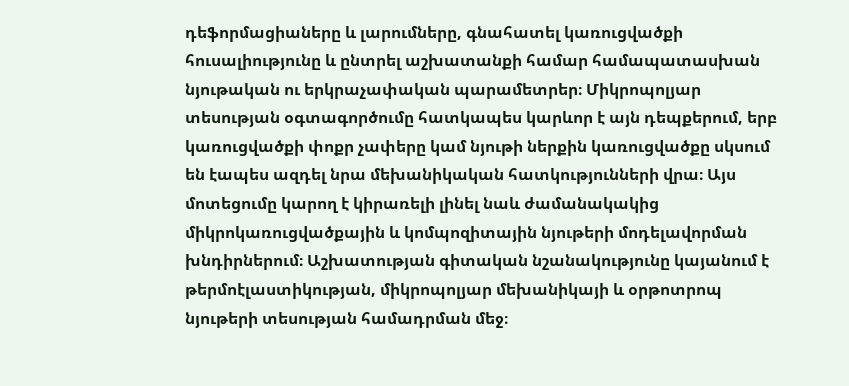դեֆորմացիաները և լարումները, գնահատել կառուցվածքի հուսալիությունը և ընտրել աշխատանքի համար համապատասխան նյութական ու երկրաչափական պարամետրեր։ Միկրոպոլյար տեսության օգտագործումը հատկապես կարևոր է այն դեպքերում, երբ կառուցվածքի փոքր չափերը կամ նյութի ներքին կառուցվածքը սկսում են էապես ազդել նրա մեխանիկական հատկությունների վրա։ Այս մոտեցումը կարող է կիրառելի լինել նաև ժամանակակից միկրոկառուցվածքային և կոմպոզիտային նյութերի մոդելավորման խնդիրներում։ Աշխատության գիտական նշանակությունը կայանում է թերմոէլաստիկության, միկրոպոլյար մեխանիկայի և օրթոտրոպ նյութերի տեսության համադրման մեջ։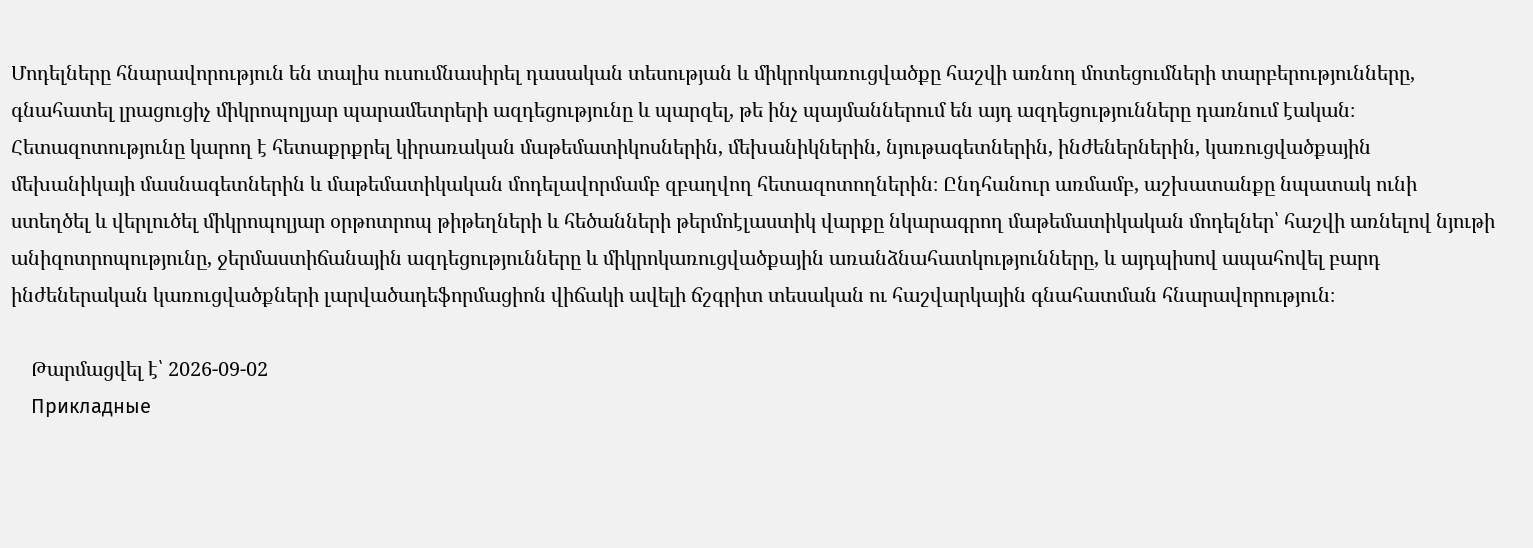Մոդելները հնարավորություն են տալիս ուսումնասիրել դասական տեսության և միկրոկառուցվածքը հաշվի առնող մոտեցումների տարբերությունները, գնահատել լրացուցիչ միկրոպոլյար պարամետրերի ազդեցությունը և պարզել, թե ինչ պայմաններում են այդ ազդեցությունները դառնում էական։ Հետազոտությունը կարող է հետաքրքրել կիրառական մաթեմատիկոսներին, մեխանիկներին, նյութագետներին, ինժեներներին, կառուցվածքային մեխանիկայի մասնագետներին և մաթեմատիկական մոդելավորմամբ զբաղվող հետազոտողներին։ Ընդհանուր առմամբ, աշխատանքը նպատակ ունի ստեղծել և վերլուծել միկրոպոլյար օրթոտրոպ թիթեղների և հեծանների թերմոէլաստիկ վարքը նկարագրող մաթեմատիկական մոդելներ՝ հաշվի առնելով նյութի անիզոտրոպությունը, ջերմաստիճանային ազդեցությունները և միկրոկառուցվածքային առանձնահատկությունները, և այդպիսով ապահովել բարդ ինժեներական կառուցվածքների լարվածադեֆորմացիոն վիճակի ավելի ճշգրիտ տեսական ու հաշվարկային գնահատման հնարավորություն։

    Թարմացվել է՝ 2026-09-02
    Прикладные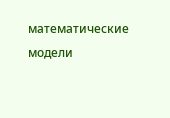математические модели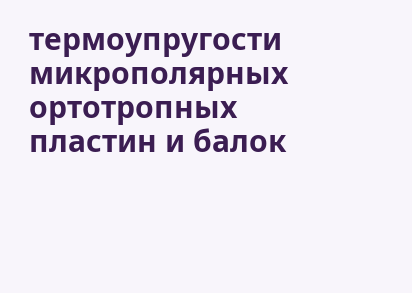термоупругости микрополярных ортотропных пластин и балок